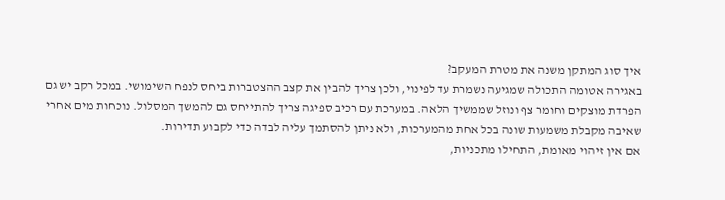איך סוג המתקן משנה את מטרת המעקב?
באגירה אטומה התכולה שמגיעה נשמרת עד לפינוי, ולכן צריך להבין את קצב ההצטברות ביחס לנפח השימושי. במכל רקב יש גם הפרדת מוצקים וחומר צף ונוזל שממשיך הלאה. במערכת עם רכיב ספיגה צריך להתייחס גם להמשך המסלול. נוכחות מים אחרי שאיבה מקבלת משמעות שונה בכל אחת מהמערכות, ולא ניתן להסתמך עליה לבדה כדי לקבוע תדירות.
אם אין זיהוי מאומת, התחילו מתכניות,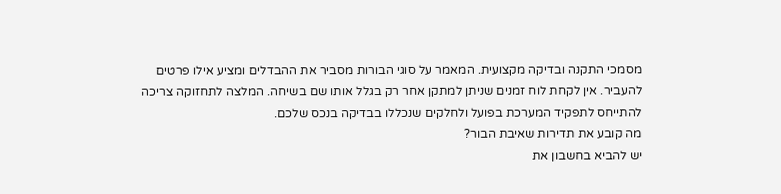מסמכי התקנה ובדיקה מקצועית. המאמר על סוגי הבורות מסביר את ההבדלים ומציע אילו פרטים להעביר. אין לקחת לוח זמנים שניתן למתקן אחר רק בגלל אותו שם בשיחה. המלצה לתחזוקה צריכה להתייחס לתפקיד המערכת בפועל ולחלקים שנכללו בבדיקה בנכס שלכם.
מה קובע את תדירות שאיבת הבור?
יש להביא בחשבון את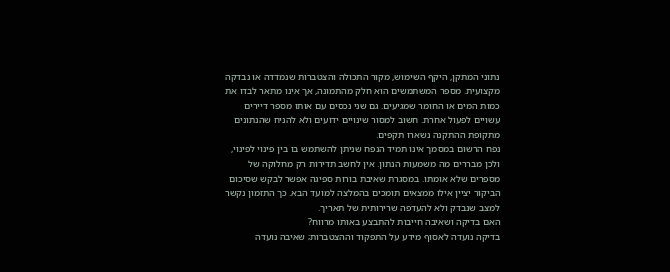נתוני המתקן, היקף השימוש, מקור התכולה והצטברות שנמדדה או נבדקה מקצועית. מספר המשתמשים הוא חלק מהתמונה, אך אינו מתאר לבדו את כמות המים או החומר שמגיעים. גם שני נכסים עם אותו מספר דיירים עשויים לפעול אחרת. חשוב למסור שינויים ידועים ולא להניח שהנתונים מתקופת ההתקנה נשארו תקפים.
נפח הרשום במסמך אינו תמיד הנפח שניתן להשתמש בו בין פינוי לפינוי, ולכן מבררים מה משמעות הנתון. אין לחשב תדירות רק מחלוקה של מספרים שלא אומתו. במסגרת שאיבת בורות ספיגה אפשר לבקש שסיכום הביקור יציין אילו ממצאים תומכים בהמלצה למועד הבא. כך התזמון נקשר למצב שנבדק ולא להעדפה שרירותית של תאריך.
האם בדיקה ושאיבה חייבות להתבצע באותו מרווח?
בדיקה נועדה לאסוף מידע על התפקוד וההצטברות; שאיבה נועדה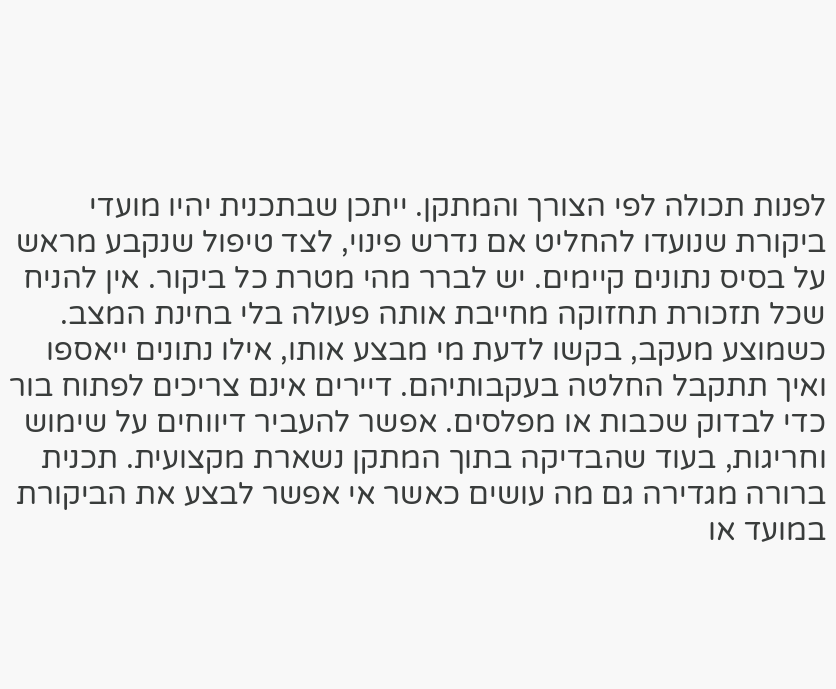לפנות תכולה לפי הצורך והמתקן. ייתכן שבתכנית יהיו מועדי ביקורת שנועדו להחליט אם נדרש פינוי, לצד טיפול שנקבע מראש על בסיס נתונים קיימים. יש לברר מהי מטרת כל ביקור. אין להניח שכל תזכורת תחזוקה מחייבת אותה פעולה בלי בחינת המצב.
כשמוצע מעקב, בקשו לדעת מי מבצע אותו, אילו נתונים ייאספו ואיך תתקבל החלטה בעקבותיהם. דיירים אינם צריכים לפתוח בור כדי לבדוק שכבות או מפלסים. אפשר להעביר דיווחים על שימוש וחריגות, בעוד שהבדיקה בתוך המתקן נשארת מקצועית. תכנית ברורה מגדירה גם מה עושים כאשר אי אפשר לבצע את הביקורת במועד או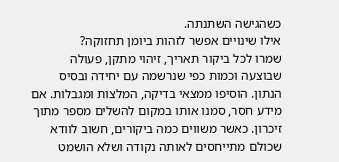כשהגישה השתנתה.
אילו שינויים אפשר לזהות ביומן תחזוקה?
שמרו לכל ביקור תאריך, זיהוי מתקן, פעולה שבוצעה וכמות כפי שנרשמה עם יחידה ובסיס הנתון. הוסיפו ממצאי בדיקה, המלצות ומגבלות. אם מידע חסר, סמנו אותו במקום להשלים מספר מתוך זיכרון. כאשר משווים כמה ביקורים, חשוב לוודא שכולם מתייחסים לאותה נקודה ושלא הושמט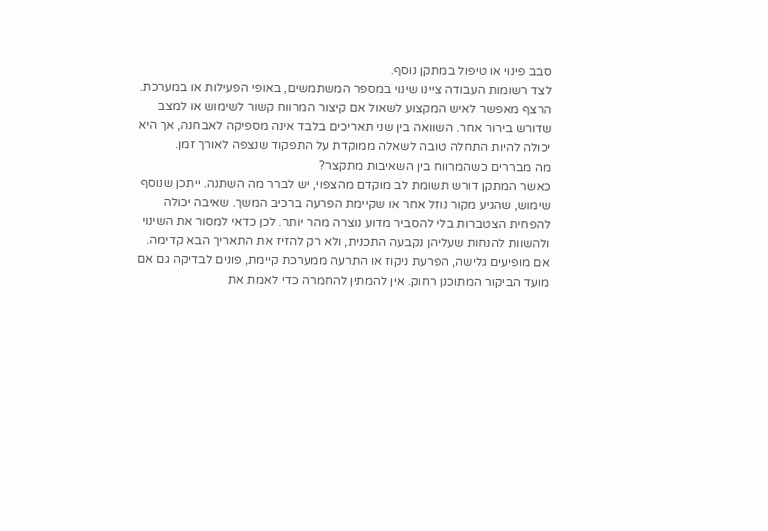סבב פינוי או טיפול במתקן נוסף.
לצד רשומות העבודה ציינו שינוי במספר המשתמשים, באופי הפעילות או במערכת. הרצף מאפשר לאיש המקצוע לשאול אם קיצור המרווח קשור לשימוש או למצב שדורש בירור אחר. השוואה בין שני תאריכים בלבד אינה מספיקה לאבחנה, אך היא יכולה להיות התחלה טובה לשאלה ממוקדת על התפקוד שנצפה לאורך זמן.
מה מבררים כשהמרווח בין השאיבות מתקצר?
כאשר המתקן דורש תשומת לב מוקדם מהצפוי, יש לברר מה השתנה. ייתכן שנוסף שימוש, שהגיע מקור נוזל אחר או שקיימת הפרעה ברכיב המשך. שאיבה יכולה להפחית הצטברות בלי להסביר מדוע נוצרה מהר יותר. לכן כדאי למסור את השינוי ולהשוות להנחות שעליהן נקבעה התכנית, ולא רק להזיז את התאריך הבא קדימה.
אם מופיעים גלישה, הפרעת ניקוז או התרעה ממערכת קיימת, פונים לבדיקה גם אם מועד הביקור המתוכנן רחוק. אין להמתין להחמרה כדי לאמת את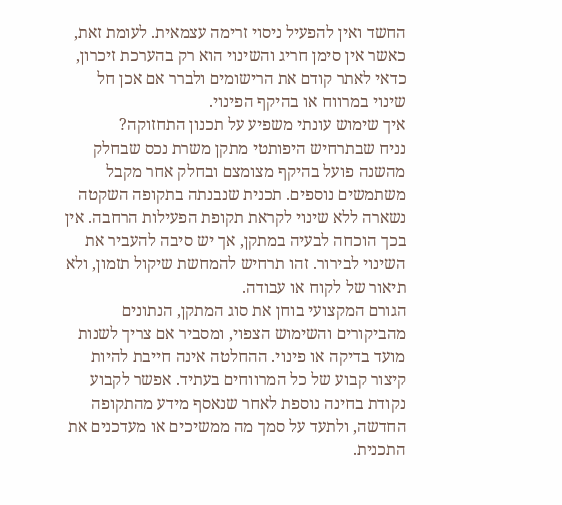החשד ואין להפעיל ניסוי זרימה עצמאית. לעומת זאת, כאשר אין סימן חריג והשינוי הוא רק בהערכת זיכרון, כדאי לאתר קודם את הרישומים ולברר אם אכן חל שינוי במרווח או בהיקף הפינוי.
איך שימוש עונתי משפיע על תכנון התחזוקה?
נניח שבתרחיש היפותטי מתקן משרת נכס שבחלק מהשנה פועל בהיקף מצומצם ובחלק אחר מקבל משתמשים נוספים. תכנית שנבנתה בתקופה השקטה נשארה ללא שינוי לקראת תקופת הפעילות הרחבה. אין בכך הוכחה לבעיה במתקן, אך יש סיבה להעביר את השינוי לבירור. זהו תרחיש להמחשת שיקול תזמון, ולא תיאור של לקוח או עבודה.
הגורם המקצועי בוחן את סוג המתקן, הנתונים מהביקורים והשימוש הצפוי, ומסביר אם צריך לשנות מועד בדיקה או פינוי. ההחלטה אינה חייבת להיות קיצור קבוע של כל המרווחים בעתיד. אפשר לקבוע נקודת בחינה נוספת לאחר שנאסף מידע מהתקופה החדשה, ולתעד על סמך מה ממשיכים או מעדכנים את התכנית.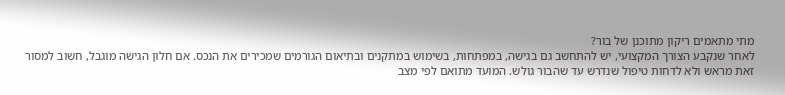מתי מתאמים ריקון מתוכנן של בור?
לאחר שנקבע הצורך המקצועי, יש להתחשב גם בגישה, במפתחות, בשימוש במתקנים ובתיאום הגורמים שמכירים את הנכס. אם חלון הגישה מוגבל, חשוב למסור זאת מראש ולא לדחות טיפול שנדרש עד שהבור גולש. המועד מתואם לפי מצב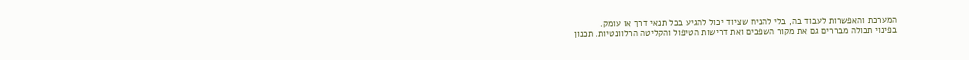המערכת והאפשרות לעבוד בה, בלי להניח שציוד יכול להגיע בכל תנאי דרך או עומק.
בפינוי תכולה מבררים גם את מקור השפכים ואת דרישות הטיפול והקליטה הרלוונטיות. תכנון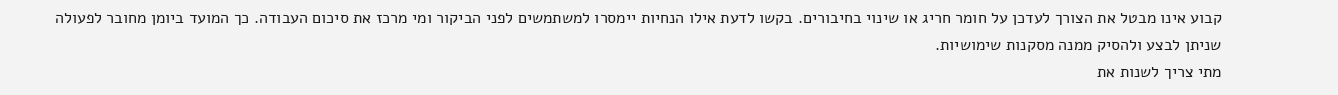קבוע אינו מבטל את הצורך לעדכן על חומר חריג או שינוי בחיבורים. בקשו לדעת אילו הנחיות יימסרו למשתמשים לפני הביקור ומי מרכז את סיכום העבודה. כך המועד ביומן מחובר לפעולה שניתן לבצע ולהסיק ממנה מסקנות שימושיות.
מתי צריך לשנות את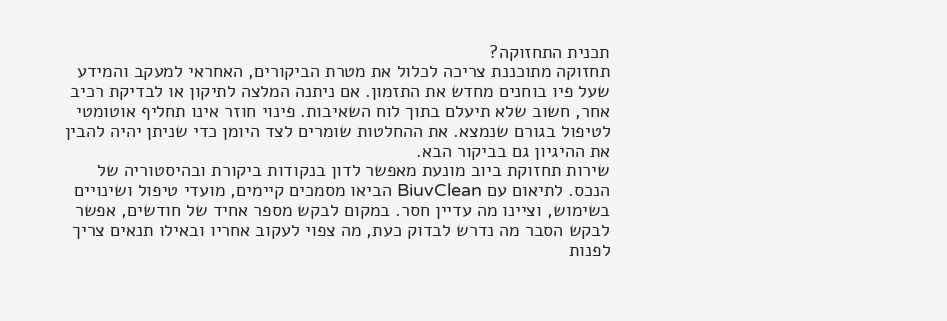תכנית התחזוקה?
תחזוקה מתוכננת צריכה לכלול את מטרת הביקורים, האחראי למעקב והמידע שעל פיו בוחנים מחדש את התזמון. אם ניתנה המלצה לתיקון או לבדיקת רכיב אחר, חשוב שלא תיעלם בתוך לוח השאיבות. פינוי חוזר אינו תחליף אוטומטי לטיפול בגורם שנמצא. את ההחלטות שומרים לצד היומן כדי שניתן יהיה להבין את ההיגיון גם בביקור הבא.
שירות תחזוקת ביוב מונעת מאפשר לדון בנקודות ביקורת ובהיסטוריה של הנכס. לתיאום עם BiuvClean הביאו מסמכים קיימים, מועדי טיפול ושינויים בשימוש, וציינו מה עדיין חסר. במקום לבקש מספר אחיד של חודשים, אפשר לבקש הסבר מה נדרש לבדוק כעת, מה צפוי לעקוב אחריו ובאילו תנאים צריך לפנות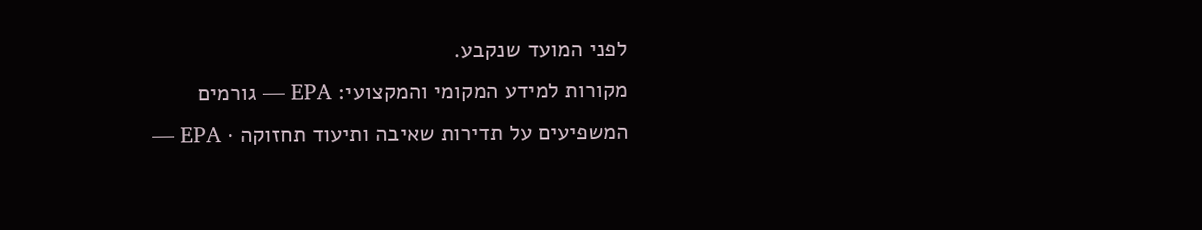לפני המועד שנקבע.
מקורות למידע המקומי והמקצועי: EPA — גורמים המשפיעים על תדירות שאיבה ותיעוד תחזוקה · EPA —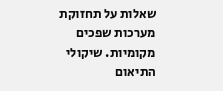שאלות על תחזוקת מערכות שפכים מקומיות. שיקולי התיאום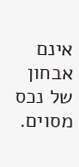אינם אבחון של נכס מסוים.